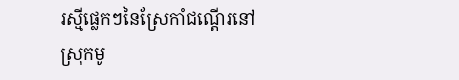រស្មីផ្លេកៗនៃស្រែកាំជណ្តើរនៅស្រុកមូ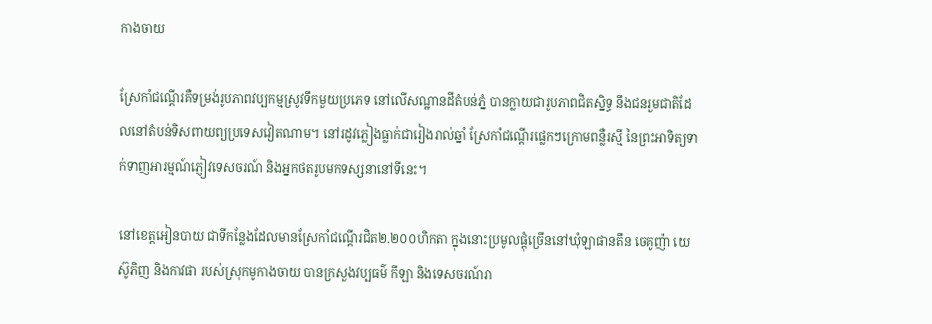កាងចាយ

ស្រែកាំជណ្តើរគឺទម្រង់រូបភាពវប្បកម្មស្រូវទឹកមួយប្រភេទ នៅលើសណ្ឋានដីតំបន់ភ្នំ បានក្លាយជារូបភាពជិតស្និទ្ធ នឹងជនរួមជាតិដែលនៅតំបន់ទិសពាយព្យប្រទេសវៀតណាម។ នៅរដូវភ្លៀងធ្លាក់ជារៀងរាល់ឆ្នាំ ស្រែកាំជណ្តើរផ្លេកៗក្រោមពន្លឺរស្មី នៃព្រះអាទិត្យទាក់ទាញអារម្មណ៍ភ្ញៀវទេសចរណ៍ និងអ្នកថតរូបមកទស្សនានៅទីនេះ។

នៅខេត្តអៀនបាយ ជាទីកន្លែងដែលមានស្រែកាំជណ្តើរជិត២.២០០ហិកតា ក្នុងនោះប្រមូលផ្តុំច្រើននៅឃុំឡាផានតឹន ចេគូញ៉ា យេស៊ូភិញ និងកាវផា របស់ស្រុកមូកាងចាយ បានក្រសួងវប្បធម៌ កីឡា និងទេសចរណ៍រា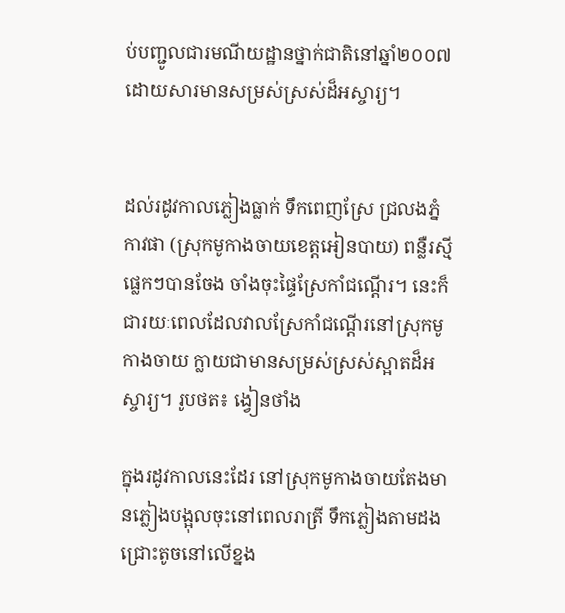ប់បញ្ជូលជារមណីយដ្ឋានថ្នាក់ជាតិនៅឆ្នាំ២០០៧ ដោយសារមានសម្រស់ស្រស់ដ៏អស្ចារ្យ។


ដល់រដូវកាលភ្លៀងធ្លាក់ ទឹកពេញស្រែ ជ្រលងភ្នំកាវផា (ស្រុកមូកាងចាយខេត្តអៀនបាយ) ពន្លឺរស្មីផ្លេកៗបានចែង ចាំងចុះផ្ទៃស្រែកាំជណ្តើរ។ នេះក៏ជារយៈពេលដែលវាលស្រែកាំជណ្តើរនៅស្រុកមូកាងចាយ ក្លាយជាមានសម្រស់ស្រស់ស្អាតដ៏អស្ចារ្យ។ រូបថត៖ ង្វៀនថាំង

ក្នុងរដូវកាលនេះដែរ នៅស្រុកមូកាងចាយតែងមានភ្លៀងបង្អុលចុះនៅពេលរាត្រី ទឹកភ្លៀងតាមដងជ្រោះតូចនៅលើខ្នង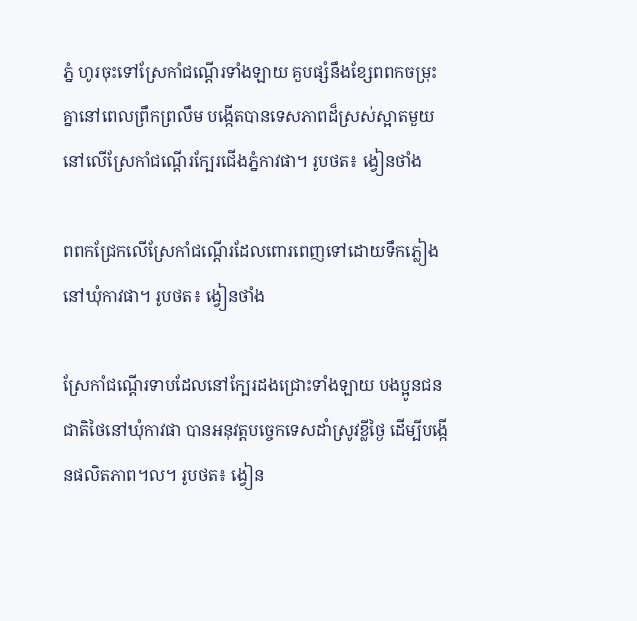ភ្នំ ហូរចុះទៅស្រែកាំជណ្តើរទាំងឡាយ គួបផ្សំនឹងខ្សែពពកចម្រុះគ្នានៅពេលព្រឹកព្រលឹម បង្កើតបានទេសភាពដ៏ស្រស់ស្អាតមួយ នៅលើស្រែកាំជណ្តើរក្បែរជើងភ្នំកាវផា។ រូបថត៖ ង្វៀនថាំង

ពពកជ្រែកលើស្រែកាំជណ្តើរដែលពោរពេញទៅដោយទឹកភ្លៀងនៅឃុំកាវផា។ រូបថត៖ ង្វៀនថាំង

ស្រែកាំជណ្តើរទាបដែលនៅក្បែរដងជ្រោះទាំងឡាយ បងប្អូនជនជាតិថៃនៅឃុំកាវផា បានអនុវត្តបច្ចេកទេសដាំស្រូវខ្លីថ្ងៃ ដើម្បីបង្កើនផលិតភាព។ល។ រូបថត៖ ង្វៀន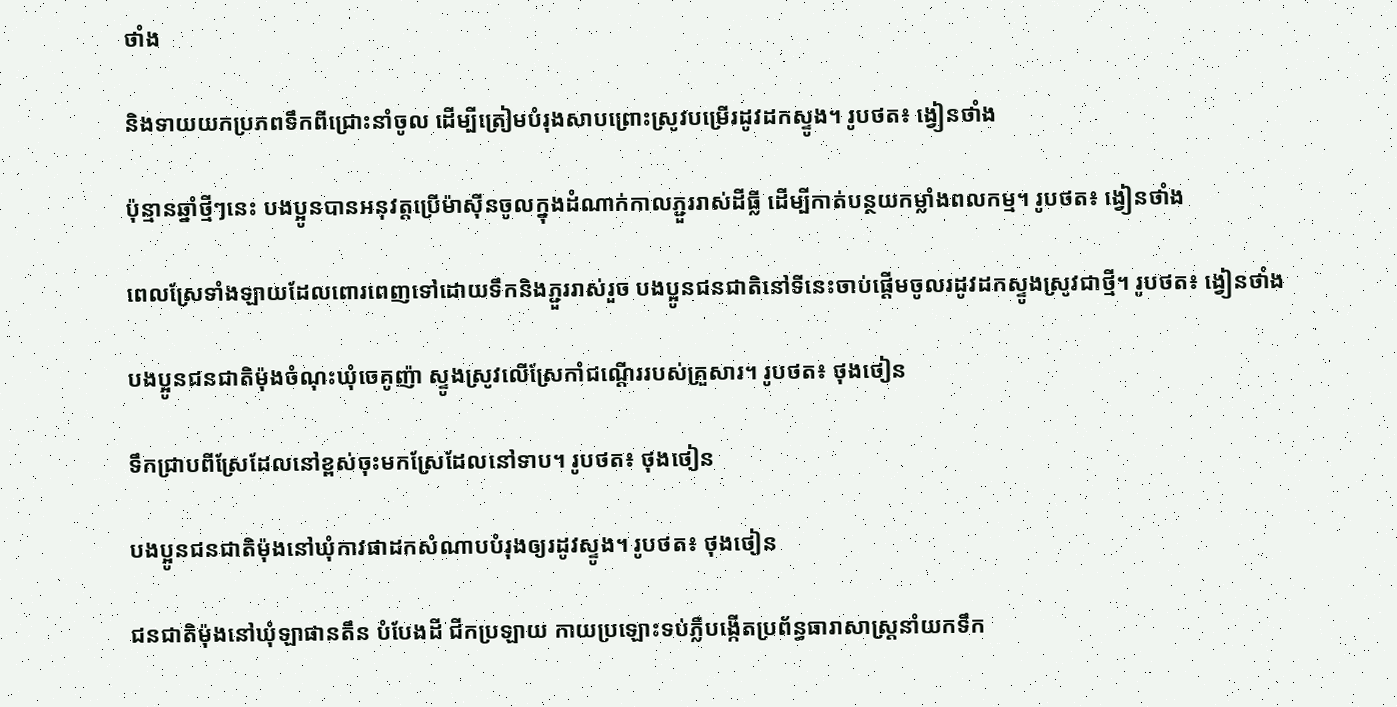ថាំង

និងទាយយកប្រភពទឹកពីជ្រោះនាំចូល ដើម្បីត្រៀមបំរុងសាបព្រោះស្រូវបម្រើរដូវដកស្ទូង។ រូបថត៖ ង្វៀនថាំង

ប៉ុន្មានឆ្នាំថ្មីៗនេះ បងប្អូនបានអនុវត្តប្រើម៉ាស៊ីនចូលក្នុងដំណាក់កាលភ្ជួររាស់ដីធ្លី ដើម្បីកាត់បន្ថយកម្លាំងពលកម្ម។ រូបថត៖ ង្វៀនថាំង

ពេលស្រែទាំងឡាយដែលពោរពេញទៅដោយទឹកនិងភ្ជួររាស់រួច បងប្អូនជនជាតិនៅទីនេះចាប់ផ្តើមចូលរដូវដកស្ទូងស្រូវជាថ្មី។ រូបថត៖ ង្វៀនថាំង

បងប្អូនជនជាតិម៉ុងចំណុះឃុំចេគូញ៉ា ស្ទូងស្រូវលើស្រែកាំជណ្តើររបស់គ្រួសារ។ រូបថត៖ ថុងថៀន

ទឹកជ្រាបពីស្រែដែលនៅខ្ពស់ចុះមកស្រែដែលនៅទាប។ រូបថត៖ ថុងថៀន

បងប្អូនជនជាតិម៉ុងនៅឃុំកាវផាដកសំណាបបំរុងឲ្យរដូវស្ទូង។ រូបថត៖ ថុងថៀន

ជនជាតិម៉ុងនៅឃុំឡាផានតឹន បំបែងដី ជីកប្រឡាយ កាយប្រឡោះទប់ភ្លឺបង្កើតប្រព័ន្ធធារាសាស្រ្តនាំយកទឹក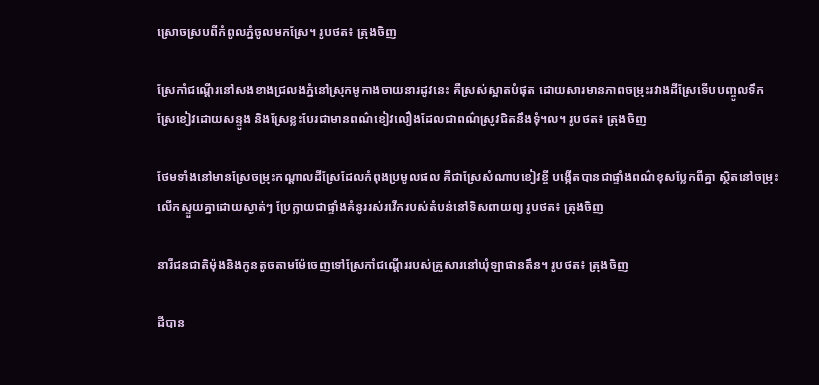ស្រោចស្របពីកំពូលភ្នំចូលមកស្រែ។ រូបថត៖ ត្រុងចិញ

ស្រែកាំជណ្តើរនៅសងខាងជ្រលងភ្នំនៅស្រុកមូកាងចាយនារដូវនេះ គឺស្រស់ស្អាតបំផុត ដោយសារមានភាពចម្រុះរវាងដីស្រែទើបបញ្ចូលទឹក ស្រែខៀវដោយសន្ទូង និងស្រែខ្លះបែរជាមានពណ៌ខៀវលឿងដែលជាពណ៌ស្រូវជិតនឹងទុំ។ល។ រូបថត៖ ត្រុងចិញ

ថែមទាំងនៅមានស្រែចម្រុះកណ្តាលដីស្រែដែលកំពុងប្រមូលផល គឺជាស្រែសំណាបខៀវខ្ចី បង្កើតបានជាផ្ទាំងពណ៌ខុសប្លែកពីគ្នា ស្ថិតនៅចម្រុះលើកស្ទួយគ្នាដោយស្ងាត់ៗ ប្រែក្លាយជាផ្ទាំងគំនូររស់រវើករបស់តំបន់នៅទិសពាយព្យ រូបថត៖ ត្រុងចិញ

នារីជនជាតិម៉ុងនិងកូនតូចតាមម៉ែចេញទៅស្រែកាំជណ្តើររបស់គ្រួសារនៅឃុំឡាផានតឹន។ រូបថត៖ ត្រុងចិញ

ដីបាន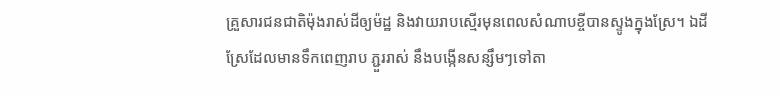គ្រួសារជនជាតិម៉ុងរាស់ដីឲ្យម៉ដ្ឋ និងវាយរាបស្មើរមុនពេលសំណាបខ្ចីបានស្ទូងក្នុងស្រែ។ ឯដីស្រែដែលមានទឹកពេញរាប ភ្ជួររាស់ នឹងបង្កើនសន្សឹមៗទៅតា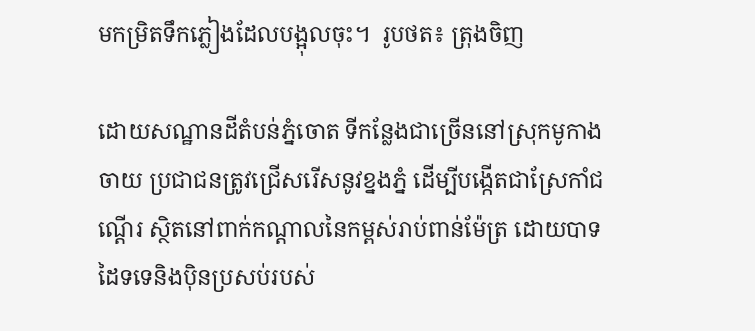មកម្រិតទឹកភ្លៀងដែលបង្អុលចុះ។  រូបថត៖ ត្រុងចិញ

ដោយសណ្ឋានដីតំបន់ភ្នំចោត ទីកន្លែងជាច្រើននៅស្រុកមូកាងចាយ ប្រជាជនត្រូវជ្រើសរើសនូវខ្នងភ្នំ ដើម្បីបង្កើតជាស្រែកាំជណ្តើរ ស្ថិតនៅពាក់កណ្តាលនៃកម្ពស់រាប់ពាន់ម៉ែត្រ ដោយបាទដៃទទេនិងប៉ិនប្រសប់របស់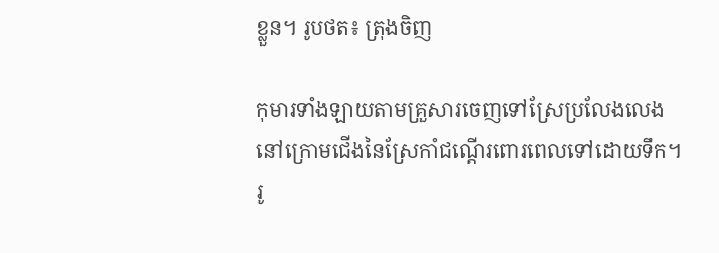ខ្លួន។ រូបថត៖ ត្រុងចិញ

កុមារទាំងឡាយតាមគ្រួសារចេញទៅស្រែប្រលែងលេងនៅក្រោមជើងនៃស្រែកាំជណ្តើរពោរពេលទៅដោយទឹក។ រូ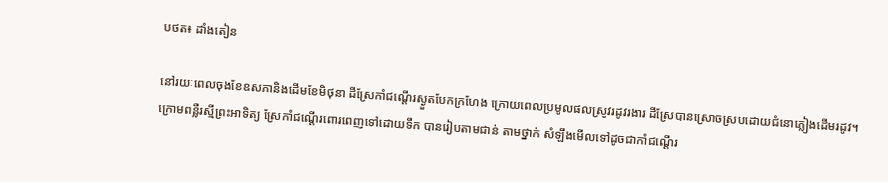បថត៖ ដាំងតៀន

នៅរយៈពេលចុងខែឧសភានិងដើមខែមិថុនា ដីស្រែកាំជណ្តើរស្ងួតបែកក្រហែង ក្រោយពេលប្រមូលផលស្រូវរដូវរងារ ដីស្រែបានស្រោចស្របដោយជំនោភ្លៀងដើមរដូវ។ ក្រោមពន្លឺរស្មីព្រះអាទិត្យ ស្រែកាំជណ្តើរពោរពេញទៅដោយទឹក បានរៀបតាមជាន់ តាមថ្នាក់ សំឡឹងមើលទៅដូចជាកាំជណ្តើរ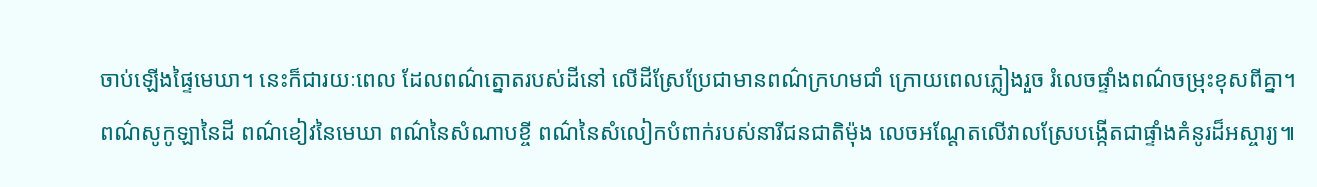ចាប់ឡើងផ្ទៃមេឃា។ នេះក៏ជារយៈពេល ដែលពណ៌ត្នោតរបស់ដីនៅ លើដីស្រែប្រែជាមានពណ៌ក្រហមជាំ ក្រោយពេលភ្លៀងរួច រំលេចផ្ទាំងពណ៌ចម្រុះខុសពីគ្នា។ ពណ៌សូកូឡានៃដី ពណ៌ខៀវនៃមេឃា ពណ៌នៃសំណាបខ្ចី ពណ៌នៃសំលៀកបំពាក់របស់នារីជនជាតិម៉ុង លេចអណ្តែតលើវាលស្រែបង្កើតជាផ្ទាំងគំនូរដ៏អស្ចារ្យ៕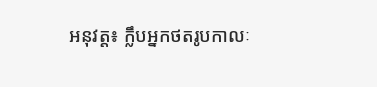អនុវត្ត៖ ក្លឹបអ្នកថតរូបកាលៈ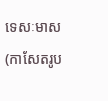ទេសៈមាស(កាសែតរូប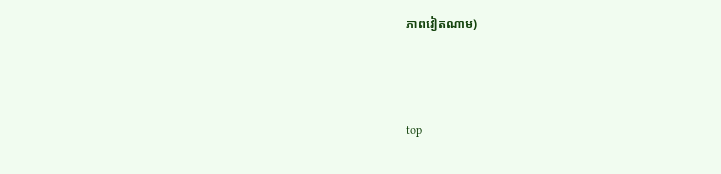ភាពវៀតណាម)



top